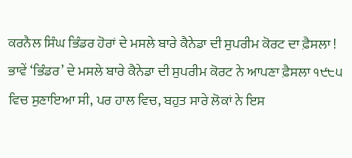ਕਰਨੈਲ ਸਿੰਘ ਭਿੰਡਰ ਹੋਰਾਂ ਦੇ ਮਸਲੇ ਬਾਰੇ ਕੈਨੇਡਾ ਦੀ ਸੁਪਰੀਮ ਕੋਰਟ ਦਾ ਫ਼ੈਸਲਾ !
ਭਾਵੇਂ ‘ਭਿੰਡਰ’ ਦੇ ਮਸਲੇ ਬਾਰੇ ਕੈਨੇਡਾ ਦੀ ਸੁਪਰੀਮ ਕੋਰਟ ਨੇ ਆਪਣਾ ਫ਼ੈਸਲਾ ੧੯੮੫ ਵਿਚ ਸੁਣਾਇਆ ਸੀ, ਪਰ ਹਾਲ ਵਿਚ, ਬਹੁਤ ਸਾਰੇ ਲੋਕਾਂ ਨੇ ਇਸ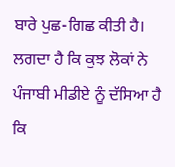ਬਾਰੇ ਪੁਛ-ਗਿਛ ਕੀਤੀ ਹੈ। ਲਗਦਾ ਹੈ ਕਿ ਕੁਝ ਲੋਕਾਂ ਨੇ ਪੰਜਾਬੀ ਮੀਡੀਏ ਨੂੰ ਦੱਸਿਆ ਹੈ ਕਿ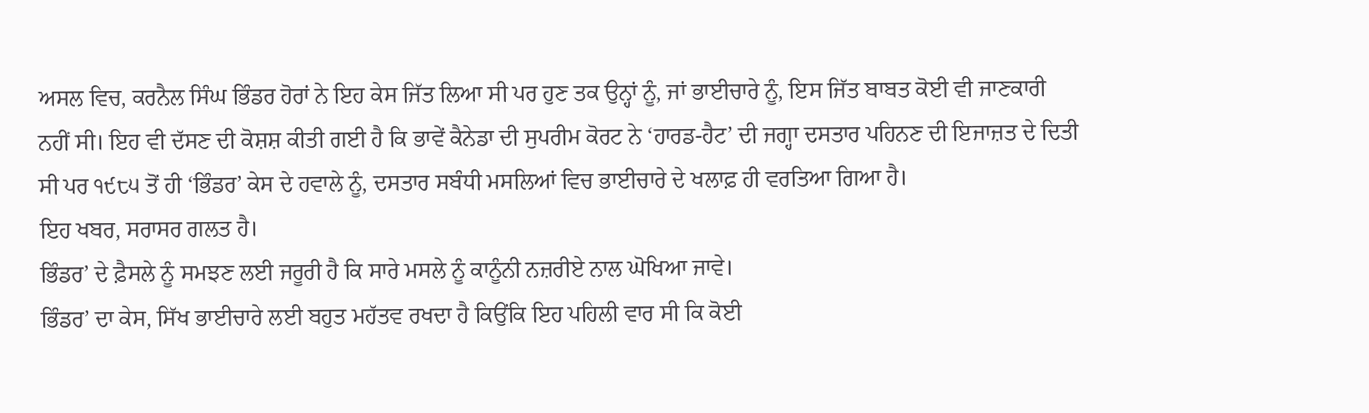ਅਸਲ ਵਿਚ, ਕਰਨੈਲ ਸਿੰਘ ਭਿੰਡਰ ਹੋਰਾਂ ਨੇ ਇਹ ਕੇਸ ਜਿੱਤ ਲਿਆ ਸੀ ਪਰ ਹੁਣ ਤਕ ਉਨ੍ਹਾਂ ਨੂੰ, ਜਾਂ ਭਾਈਚਾਰੇ ਨੂੰ, ਇਸ ਜਿੱਤ ਬਾਬਤ ਕੋਈ ਵੀ ਜਾਣਕਾਰੀ ਨਹੀਂ ਸੀ। ਇਹ ਵੀ ਦੱਸਣ ਦੀ ਕੋਸ਼ਸ਼ ਕੀਤੀ ਗਈ ਹੈ ਕਿ ਭਾਵੇਂ ਕੈਨੇਡਾ ਦੀ ਸੁਪਰੀਮ ਕੋਰਟ ਨੇ ‘ਹਾਰਡ-ਹੈਟ’ ਦੀ ਜਗ੍ਹਾ ਦਸਤਾਰ ਪਹਿਨਣ ਦੀ ਇਜਾਜ਼ਤ ਦੇ ਦਿਤੀ ਸੀ ਪਰ ੧੯੮੫ ਤੋਂ ਹੀ ‘ਭਿੰਡਰ’ ਕੇਸ ਦੇ ਹਵਾਲੇ ਨੂੰ, ਦਸਤਾਰ ਸਬੰਧੀ ਮਸਲਿਆਂ ਵਿਚ ਭਾਈਚਾਰੇ ਦੇ ਖਲਾਫ਼ ਹੀ ਵਰਤਿਆ ਗਿਆ ਹੈ।
ਇਹ ਖਬਰ, ਸਰਾਸਰ ਗਲਤ ਹੈ।
ਭਿੰਡਰ’ ਦੇ ਫ਼ੈਸਲੇ ਨੂੰ ਸਮਝਣ ਲਈ ਜਰੂਰੀ ਹੈ ਕਿ ਸਾਰੇ ਮਸਲੇ ਨੂੰ ਕਾਨੂੰਨੀ ਨਜ਼ਰੀਏ ਨਾਲ ਘੋਖਿਆ ਜਾਵੇ।
ਭਿੰਡਰ’ ਦਾ ਕੇਸ, ਸਿੱਖ ਭਾਈਚਾਰੇ ਲਈ ਬਹੁਤ ਮਹੱਤਵ ਰਖਦਾ ਹੈ ਕਿਉਂਕਿ ਇਹ ਪਹਿਲੀ ਵਾਰ ਸੀ ਕਿ ਕੋਈ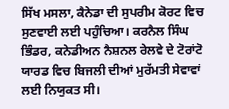ਸਿੱਖ ਮਸਲਾ, ਕੈਨੇਡਾ ਦੀ ਸੁਪਰੀਮ ਕੋਰਟ ਵਿਚ ਸੁਣਵਾਈ ਲਈ ਪਹੁੰਚਿਆ। ਕਰਨੈਲ ਸਿੰਘ ਭਿੰਡਰ, ਕਨੇਡੀਅਨ ਨੈਸ਼ਨਲ ਰੇਲਵੇ ਦੇ ਟੋਰਾਂਟੋ ਯਾਰਡ ਵਿਚ ਬਿਜਲੀ ਦੀਆਂ ਮੁਰੱਮਤੀ ਸੇਵਾਵਾਂ ਲਈ ਨਿਯੁਕਤ ਸੀ।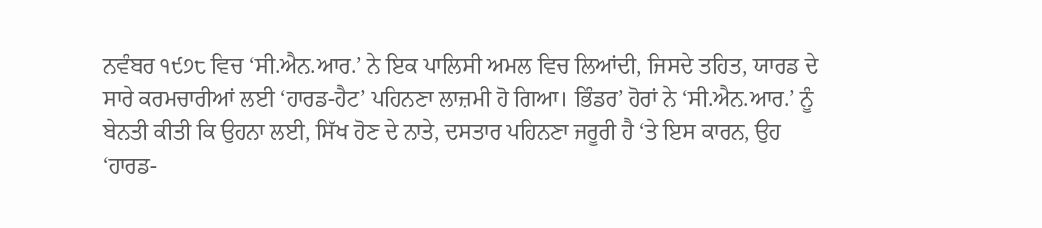ਨਵੰਬਰ ੧੯੭੮ ਵਿਚ ‘ਸੀ.ਐਨ.ਆਰ.’ ਨੇ ਇਕ ਪਾਲਿਸੀ ਅਮਲ ਵਿਚ ਲਿਆਂਦੀ, ਜਿਸਦੇ ਤਹਿਤ, ਯਾਰਡ ਦੇ ਸਾਰੇ ਕਰਮਚਾਰੀਆਂ ਲਈ ‘ਹਾਰਡ-ਹੈਟ’ ਪਹਿਨਣਾ ਲਾਜ਼ਮੀ ਹੋ ਗਿਆ। ਭਿੰਡਰ’ ਹੋਰਾਂ ਨੇ ‘ਸੀ.ਐਨ.ਆਰ.’ ਨੂੰ ਬੇਨਤੀ ਕੀਤੀ ਕਿ ਉਹਨਾ ਲਈ, ਸਿੱਖ ਹੋਣ ਦੇ ਨਾਤੇ, ਦਸਤਾਰ ਪਹਿਨਣਾ ਜਰੂਰੀ ਹੈ ‘ਤੇ ਇਸ ਕਾਰਨ, ਉਹ ‘ਹਾਰਡ-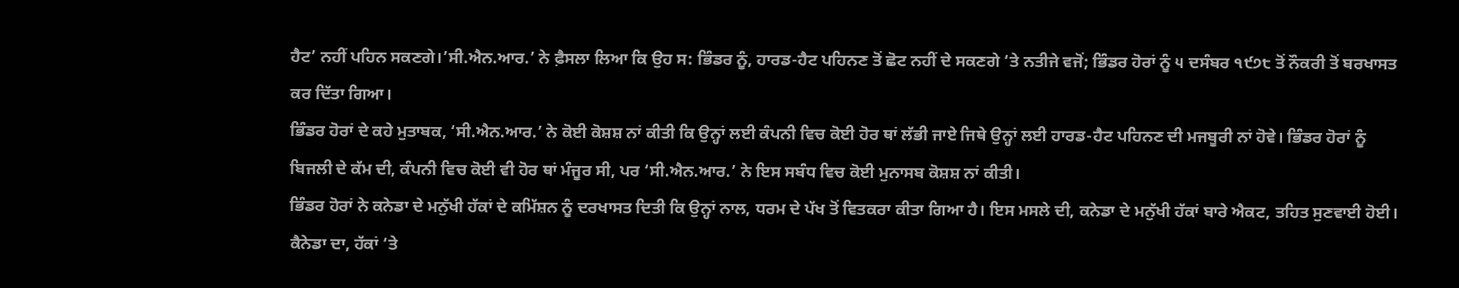ਹੈਟ’ ਨਹੀਂ ਪਹਿਨ ਸਕਣਗੇ।’ਸੀ.ਐਨ.ਆਰ.’ ਨੇ ਫ਼ੈਸਲਾ ਲਿਆ ਕਿ ਉਹ ਸ: ਭਿੰਡਰ ਨੂੰ, ਹਾਰਡ-ਹੈਟ ਪਹਿਨਣ ਤੋਂ ਛੋਟ ਨਹੀਂ ਦੇ ਸਕਣਗੇ ‘ਤੇ ਨਤੀਜੇ ਵਜੋਂ; ਭਿੰਡਰ ਹੋਰਾਂ ਨੂੰ ੫ ਦਸੰਬਰ ੧੯੭੮ ਤੋਂ ਨੌਕਰੀ ਤੋਂ ਬਰਖਾਸਤ ਕਰ ਦਿੱਤਾ ਗਿਆ।
ਭਿੰਡਰ ਹੋਰਾਂ ਦੇ ਕਹੇ ਮੁਤਾਬਕ, ‘ਸੀ.ਐਨ.ਆਰ.’ ਨੇ ਕੋਈ ਕੋਸ਼ਸ਼ ਨਾਂ ਕੀਤੀ ਕਿ ਉਨ੍ਹਾਂ ਲਈ ਕੰਪਨੀ ਵਿਚ ਕੋਈ ਹੋਰ ਥਾਂ ਲੱਭੀ ਜਾਏ ਜਿਥੇ ਉਨ੍ਹਾਂ ਲਈ ਹਾਰਡ-ਹੈਟ ਪਹਿਨਣ ਦੀ ਮਜਬੂਰੀ ਨਾਂ ਹੋਵੇ। ਭਿੰਡਰ ਹੋਰਾਂ ਨੂੰ ਬਿਜਲੀ ਦੇ ਕੱਮ ਦੀ, ਕੰਪਨੀ ਵਿਚ ਕੋਈ ਵੀ ਹੋਰ ਥਾਂ ਮੰਜੂਰ ਸੀ, ਪਰ ‘ਸੀ.ਐਨ.ਆਰ.’ ਨੇ ਇਸ ਸਬੰਧ ਵਿਚ ਕੋਈ ਮੁਨਾਸਬ ਕੋਸ਼ਸ਼ ਨਾਂ ਕੀਤੀ।
ਭਿੰਡਰ ਹੋਰਾਂ ਨੇ ਕਨੇਡਾ ਦੇ ਮਨੁੱਖੀ ਹੱਕਾਂ ਦੇ ਕਮਿੱਸ਼ਨ ਨੂੰ ਦਰਖਾਸਤ ਦਿਤੀ ਕਿ ਉਨ੍ਹਾਂ ਨਾਲ, ਧਰਮ ਦੇ ਪੱਖ ਤੋਂ ਵਿਤਕਰਾ ਕੀਤਾ ਗਿਆ ਹੈ। ਇਸ ਮਸਲੇ ਦੀ, ਕਨੇਡਾ ਦੇ ਮਨੁੱਖੀ ਹੱਕਾਂ ਬਾਰੇ ਐਕਟ, ਤਹਿਤ ਸੁਣਵਾਈ ਹੋਈ। ਕੈਨੇਡਾ ਦਾ, ਹੱਕਾਂ ‘ਤੇ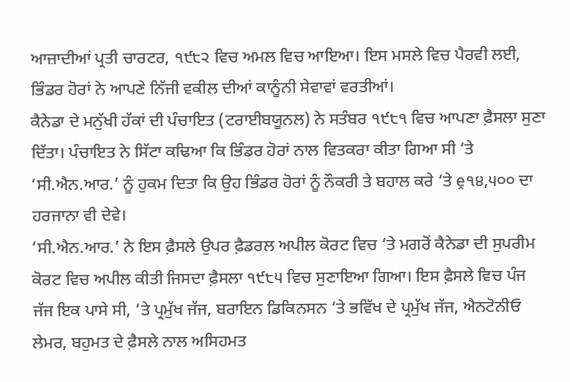ਆਜ਼ਾਦੀਆਂ ਪ੍ਰਤੀ ਚਾਰਟਰ, ੧੯੮੨ ਵਿਚ ਅਮਲ ਵਿਚ ਆਇਆ। ਇਸ ਮਸਲੇ ਵਿਚ ਪੈਰਵੀ ਲਈ, ਭਿੰਡਰ ਹੋਰਾਂ ਨੇ ਆਪਣੇ ਨਿੱਜੀ ਵਕੀਲ ਦੀਆਂ ਕਾਨੂੰਨੀ ਸੇਵਾਵਾਂ ਵਰਤੀਆਂ।
ਕੈਨੇਡਾ ਦੇ ਮਨੁੱਖੀ ਹੱਕਾਂ ਦੀ ਪੰਚਾਇਤ (ਟਰਾਈਬਯੂਨਲ) ਨੇ ਸਤੰਬਰ ੧੯੮੧ ਵਿਚ ਆਪਣਾ ਫ਼ੈਸਲਾ ਸੁਣਾ ਦਿੱਤਾ। ਪੰਚਾਇਤ ਨੇ ਸਿੱਟਾ ਕਢਿਆ ਕਿ ਭਿੰਡਰ ਹੋਰਾਂ ਨਾਲ ਵਿਤਕਰਾ ਕੀਤਾ ਗਿਆ ਸੀ ‘ਤੇ ‘ਸੀ.ਐਨ.ਆਰ.’ ਨੂੰ ਹੁਕਮ ਦਿਤਾ ਕਿ ਉਹ ਭਿੰਡਰ ਹੋਰਾਂ ਨੂੰ ਨੌਕਰੀ ਤੇ ਬਹਾਲ ਕਰੇ ‘ਤੇ ḙ੧੪,੫੦੦ ਦਾ ਹਰਜਾਨਾ ਵੀ ਦੇਵੇ।
‘ਸੀ.ਐਨ.ਆਰ.’ ਨੇ ਇਸ ਫ਼ੈਸਲੇ ਉਪਰ ਫ਼ੈਡਰਲ ਅਪੀਲ ਕੋਰਟ ਵਿਚ ‘ਤੇ ਮਗਰੋਂ ਕੈਨੇਡਾ ਦੀ ਸੁਪਰੀਮ ਕੋਰਟ ਵਿਚ ਅਪੀਲ ਕੀਤੀ ਜਿਸਦਾ ਫ਼ੈਸਲਾ ੧੯੮੫ ਵਿਚ ਸੁਣਾਇਆ ਗਿਆ। ਇਸ ਫ਼ੈਸਲੇ ਵਿਚ ਪੰਜ ਜੱਜ ਇਕ ਪਾਸੇ ਸੀ, ‘ਤੇ ਪ੍ਰਮੁੱਖ ਜੱਜ, ਬਰਾਇਨ ਡਿਕਿਨਸਨ ‘ਤੇ ਭਵਿੱਖ ਦੇ ਪ੍ਰਮੁੱਖ ਜੱਜ, ਐਨਟੋਨੀਓ ਲੇਮਰ, ਬਹੁਮਤ ਦੇ ਫ਼ੈਸਲੇ ਨਾਲ ਅਸਿਹਮਤ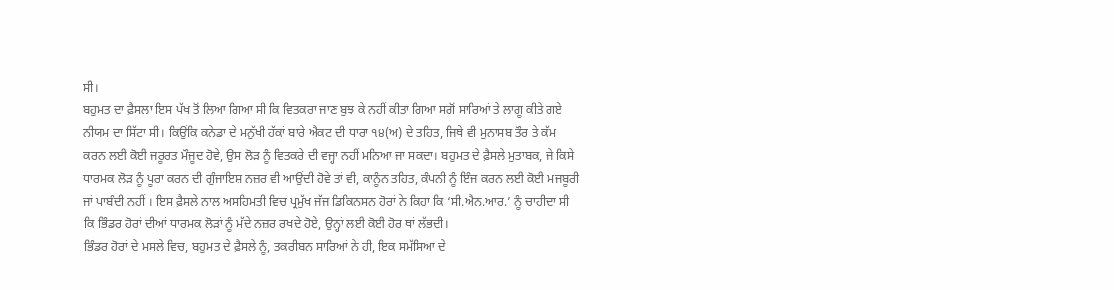ਸੀ।
ਬਹੁਮਤ ਦਾ ਫ਼ੈਸਲਾ ਇਸ ਪੱਖ ਤੋਂ ਲਿਆ ਗਿਆ ਸੀ ਕਿ ਵਿਤਕਰਾ ਜਾਣ ਬੁਝ ਕੇ ਨਹੀਂ ਕੀਤਾ ਗਿਆ ਸਗੋਂ ਸਾਰਿਆਂ ਤੇ ਲਾਗੂ ਕੀਤੇ ਗਏ ਨੀਯਮ ਦਾ ਸਿੱਟਾ ਸੀ। ਕਿਉਂਕਿ ਕਨੇਡਾ ਦੇ ਮਨੁੱਖੀ ਹੱਕਾਂ ਬਾਰੇ ਐਕਟ ਦੀ ਧਾਰਾ ੧੪(ਅ) ਦੇ ਤਹਿਤ, ਜਿਥੇ ਵੀ ਮੁਨਾਸਬ ਤੌਰ ਤੇ ਕੱਮ ਕਰਨ ਲਈ ਕੋਈ ਜਰੂਰਤ ਮੌਜੂਦ ਹੋਵੇ, ਉਸ ਲੋੜ ਨੂੰ ਵਿਤਕਰੇ ਦੀ ਵਜ੍ਹਾ ਨਹੀਂ ਮਨਿਆ ਜਾ ਸਕਦਾ। ਬਹੁਮਤ ਦੇ ਫ਼ੈਸਲੇ ਮੁਤਾਬਕ, ਜੇ ਕਿਸੇ ਧਾਰਮਕ ਲੋੜ ਨੂੰ ਪੂਰਾ ਕਰਨ ਦੀ ਗੁੰਜਾਇਸ਼ ਨਜ਼ਰ ਵੀ ਆਉਂਦੀ ਹੋਵੇ ਤਾਂ ਵੀ, ਕਾਨੂੰਨ ਤਹਿਤ, ਕੰਪਨੀ ਨੂੰ ਇੰਜ ਕਰਨ ਲਈ ਕੋਈ ਮਜਬੂਰੀ ਜਾਂ ਪਾਬੰਦੀ ਨਹੀਂ । ਇਸ ਫ਼ੈਸਲੇ ਨਾਲ ਅਸਹਿਮਤੀ ਵਿਚ ਪ੍ਰਮੁੱਖ ਜੱਜ ਡਿਕਿਨਸਨ ਹੋਰਾਂ ਨੇ ਕਿਹਾ ਕਿ ‘ਸੀ.ਐਨ.ਆਰ.’ ਨੂੰ ਚਾਹੀਦਾ ਸੀ ਕਿ ਭਿੰਡਰ ਹੋਰਾਂ ਦੀਆਂ ਧਾਰਮਕ ਲੋੜਾਂ ਨੂੰ ਮੱਦੇ ਨਜ਼ਰ ਰਖਦੇ ਹੋਏ, ਉਨ੍ਹਾਂ ਲਈ ਕੋਈ ਹੋਰ ਥਾਂ ਲੱਭਦੀ।
ਭਿੰਡਰ ਹੋਰਾਂ ਦੇ ਮਸਲੇ ਵਿਚ, ਬਹੁਮਤ ਦੇ ਫ਼ੈਸਲੇ ਨੂੰ, ਤਕਰੀਬਨ ਸਾਰਿਆਂ ਨੇ ਹੀ, ਇਕ ਸਮੱਸਿਆ ਦੇ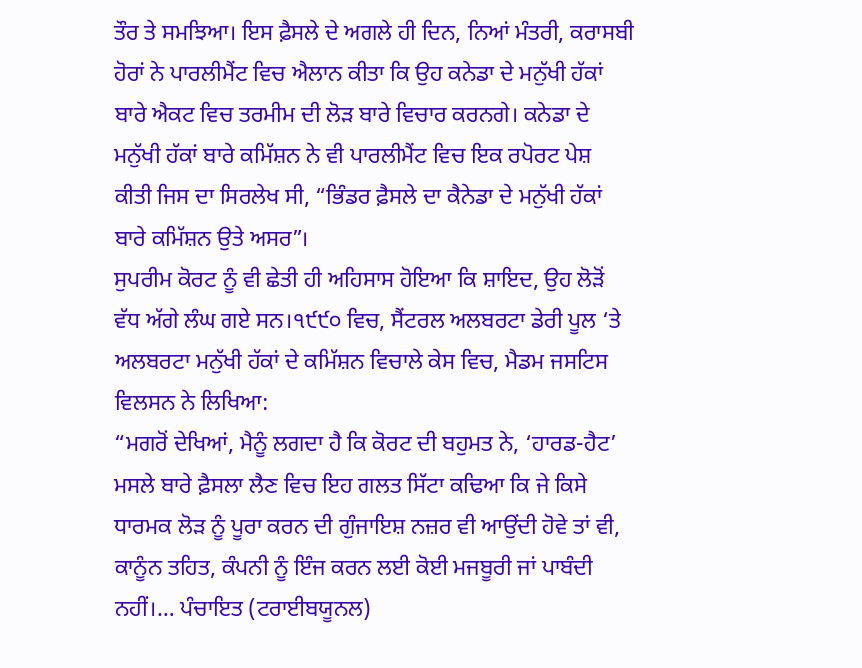ਤੌਰ ਤੇ ਸਮਝਿਆ। ਇਸ ਫ਼ੈਸਲੇ ਦੇ ਅਗਲੇ ਹੀ ਦਿਨ, ਨਿਆਂ ਮੰਤਰੀ, ਕਰਾਸਬੀ ਹੋਰਾਂ ਨੇ ਪਾਰਲੀਮੈਂਟ ਵਿਚ ਐਲਾਨ ਕੀਤਾ ਕਿ ਉਹ ਕਨੇਡਾ ਦੇ ਮਨੁੱਖੀ ਹੱਕਾਂ ਬਾਰੇ ਐਕਟ ਵਿਚ ਤਰਮੀਮ ਦੀ ਲੋੜ ਬਾਰੇ ਵਿਚਾਰ ਕਰਨਗੇ। ਕਨੇਡਾ ਦੇ ਮਨੁੱਖੀ ਹੱਕਾਂ ਬਾਰੇ ਕਮਿੱਸ਼ਨ ਨੇ ਵੀ ਪਾਰਲੀਮੈਂਟ ਵਿਚ ਇਕ ਰਪੋਰਟ ਪੇਸ਼ ਕੀਤੀ ਜਿਸ ਦਾ ਸਿਰਲੇਖ ਸੀ, “ਭਿੰਡਰ ਫ਼ੈਸਲੇ ਦਾ ਕੈਨੇਡਾ ਦੇ ਮਨੁੱਖੀ ਹੱਕਾਂ ਬਾਰੇ ਕਮਿੱਸ਼ਨ ਉਤੇ ਅਸਰ”।
ਸੁਪਰੀਮ ਕੋਰਟ ਨੂੰ ਵੀ ਛੇਤੀ ਹੀ ਅਹਿਸਾਸ ਹੋਇਆ ਕਿ ਸ਼ਾਇਦ, ਉਹ ਲੋੜੋਂ ਵੱਧ ਅੱਗੇ ਲੰਘ ਗਏ ਸਨ।੧੯੯੦ ਵਿਚ, ਸੈਂਟਰਲ ਅਲਬਰਟਾ ਡੇਰੀ ਪੂਲ ‘ਤੇ ਅਲਬਰਟਾ ਮਨੁੱਖੀ ਹੱਕਾਂ ਦੇ ਕਮਿੱਸ਼ਨ ਵਿਚਾਲੇ ਕੇਸ ਵਿਚ, ਮੈਡਮ ਜਸਟਿਸ ਵਿਲਸਨ ਨੇ ਲਿਖਿਆ:
“ਮਗਰੋਂ ਦੇਖਿਆਂ, ਮੈਨੂੰ ਲਗਦਾ ਹੈ ਕਿ ਕੋਰਟ ਦੀ ਬਹੁਮਤ ਨੇ, ‘ਹਾਰਡ-ਹੈਟ’ ਮਸਲੇ ਬਾਰੇ ਫ਼ੈਸਲਾ ਲੈਣ ਵਿਚ ਇਹ ਗਲਤ ਸਿੱਟਾ ਕਢਿਆ ਕਿ ਜੇ ਕਿਸੇ ਧਾਰਮਕ ਲੋੜ ਨੂੰ ਪੂਰਾ ਕਰਨ ਦੀ ਗੁੰਜਾਇਸ਼ ਨਜ਼ਰ ਵੀ ਆਉਂਦੀ ਹੋਵੇ ਤਾਂ ਵੀ, ਕਾਨੂੰਨ ਤਹਿਤ, ਕੰਪਨੀ ਨੂੰ ਇੰਜ ਕਰਨ ਲਈ ਕੋਈ ਮਜਬੂਰੀ ਜਾਂ ਪਾਬੰਦੀ ਨਹੀਂ।… ਪੰਚਾਇਤ (ਟਰਾਈਬਯੂਨਲ)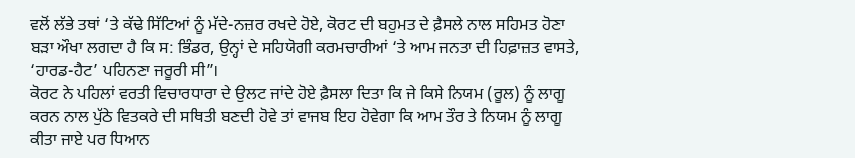ਵਲੋਂ ਲੱਭੇ ਤਥਾਂ ‘ਤੇ ਕੱਢੇ ਸਿੱਟਿਆਂ ਨੂੰ ਮੱਦੇ-ਨਜ਼ਰ ਰਖਦੇ ਹੋਏ, ਕੋਰਟ ਦੀ ਬਹੁਮਤ ਦੇ ਫ਼ੈਸਲੇ ਨਾਲ ਸਹਿਮਤ ਹੋਣਾ ਬੜਾ ਔਖਾ ਲਗਦਾ ਹੈ ਕਿ ਸ: ਭਿੰਡਰ, ਉਨ੍ਹਾਂ ਦੇ ਸਹਿਯੋਗੀ ਕਰਮਚਾਰੀਆਂ ‘ਤੇ ਆਮ ਜਨਤਾ ਦੀ ਹਿਫ਼ਾਜ਼ਤ ਵਾਸਤੇ, ‘ਹਾਰਡ-ਹੈਟ’ ਪਹਿਨਣਾ ਜਰੂਰੀ ਸੀ”।
ਕੋਰਟ ਨੇ ਪਹਿਲਾਂ ਵਰਤੀ ਵਿਚਾਰਧਾਰਾ ਦੇ ਉਲਟ ਜਾਂਦੇ ਹੋਏ ਫ਼ੈਸਲਾ ਦਿਤਾ ਕਿ ਜੇ ਕਿਸੇ ਨਿਯਮ (ਰੂਲ) ਨੂੰ ਲਾਗੂ ਕਰਨ ਨਾਲ ਪੁੱਠੇ ਵਿਤਕਰੇ ਦੀ ਸਥਿਤੀ ਬਣਦੀ ਹੋਵੇ ਤਾਂ ਵਾਜਬ ਇਹ ਹੋਵੇਗਾ ਕਿ ਆਮ ਤੌਰ ਤੇ ਨਿਯਮ ਨੂੰ ਲਾਗੂ ਕੀਤਾ ਜਾਏ ਪਰ ਧਿਆਨ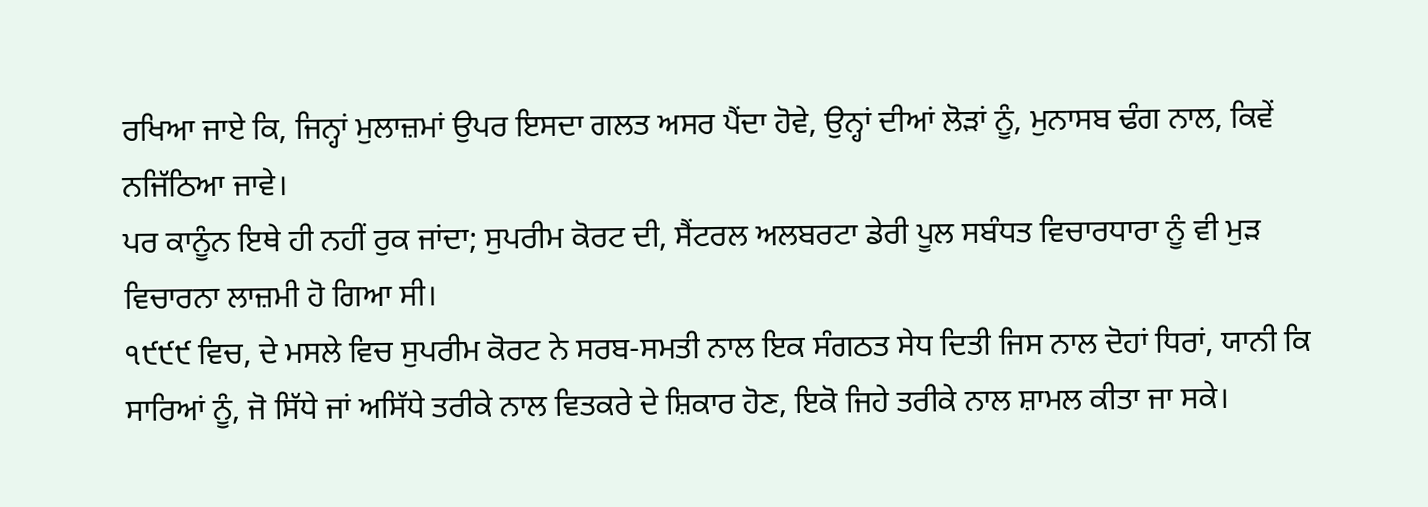ਰਖਿਆ ਜਾਏ ਕਿ, ਜਿਨ੍ਹਾਂ ਮੁਲਾਜ਼ਮਾਂ ਉਪਰ ਇਸਦਾ ਗਲਤ ਅਸਰ ਪੈਂਦਾ ਹੋਵੇ, ਉਨ੍ਹਾਂ ਦੀਆਂ ਲੋੜਾਂ ਨੂੰ, ਮੁਨਾਸਬ ਢੰਗ ਨਾਲ, ਕਿਵੇਂ ਨਜਿੱਠਿਆ ਜਾਵੇ।
ਪਰ ਕਾਨੂੰਨ ਇਥੇ ਹੀ ਨਹੀਂ ਰੁਕ ਜਾਂਦਾ; ਸੁਪਰੀਮ ਕੋਰਟ ਦੀ, ਸੈਂਟਰਲ ਅਲਬਰਟਾ ਡੇਰੀ ਪੂਲ ਸਬੰਧਤ ਵਿਚਾਰਧਾਰਾ ਨੂੰ ਵੀ ਮੁੜ ਵਿਚਾਰਨਾ ਲਾਜ਼ਮੀ ਹੋ ਗਿਆ ਸੀ।
੧੯੯੯ ਵਿਚ, ਦੇ ਮਸਲੇ ਵਿਚ ਸੁਪਰੀਮ ਕੋਰਟ ਨੇ ਸਰਬ-ਸਮਤੀ ਨਾਲ ਇਕ ਸੰਗਠਤ ਸੇਧ ਦਿਤੀ ਜਿਸ ਨਾਲ ਦੋਹਾਂ ਧਿਰਾਂ, ਯਾਨੀ ਕਿ ਸਾਰਿਆਂ ਨੂੰ, ਜੋ ਸਿੱਧੇ ਜਾਂ ਅਸਿੱਧੇ ਤਰੀਕੇ ਨਾਲ ਵਿਤਕਰੇ ਦੇ ਸ਼ਿਕਾਰ ਹੋਣ, ਇਕੋ ਜਿਹੇ ਤਰੀਕੇ ਨਾਲ ਸ਼ਾਮਲ ਕੀਤਾ ਜਾ ਸਕੇ।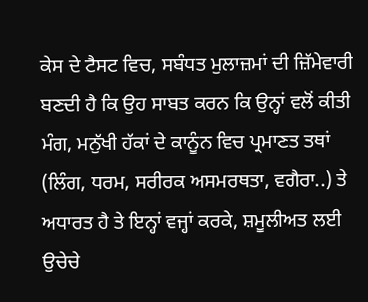ਕੇਸ ਦੇ ਟੈਸਟ ਵਿਚ, ਸਬੰਧਤ ਮੁਲਾਜ਼ਮਾਂ ਦੀ ਜ਼ਿੱਮੇਵਾਰੀ ਬਣਦੀ ਹੈ ਕਿ ਉਹ ਸਾਬਤ ਕਰਨ ਕਿ ਉਨ੍ਹਾਂ ਵਲੋਂ ਕੀਤੀ ਮੰਗ, ਮਨੁੱਖੀ ਹੱਕਾਂ ਦੇ ਕਾਨੂੰਨ ਵਿਚ ਪ੍ਰਮਾਣਤ ਤਥਾਂ (ਲਿੰਗ, ਧਰਮ, ਸਰੀਰਕ ਅਸਮਰਥਤਾ, ਵਗੈਰਾ..) ਤੇ ਅਧਾਰਤ ਹੈ ਤੇ ਇਨ੍ਹਾਂ ਵਜ੍ਹਾਂ ਕਰਕੇ, ਸ਼ਮੂਲੀਅਤ ਲਈ ਉਚੇਚੇ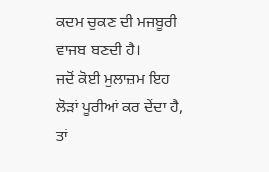ਕਦਮ ਚੁਕਣ ਦੀ ਮਜਬੂਰੀ ਵਾਜਬ ਬਣਦੀ ਹੈ।
ਜਦੋਂ ਕੋਈ ਮੁਲਾਜ਼ਮ ਇਹ ਲੋੜਾਂ ਪੂਰੀਆਂ ਕਰ ਦੇਂਦਾ ਹੈ, ਤਾਂ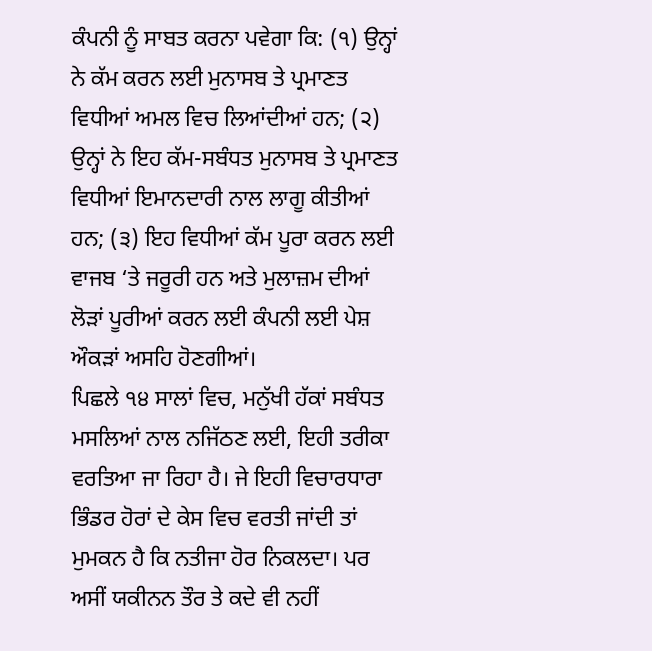ਕੰਪਨੀ ਨੂੰ ਸਾਬਤ ਕਰਨਾ ਪਵੇਗਾ ਕਿ: (੧) ਉਨ੍ਹਾਂ ਨੇ ਕੱਮ ਕਰਨ ਲਈ ਮੁਨਾਸਬ ਤੇ ਪ੍ਰਮਾਣਤ ਵਿਧੀਆਂ ਅਮਲ ਵਿਚ ਲਿਆਂਦੀਆਂ ਹਨ; (੨) ਉਨ੍ਹਾਂ ਨੇ ਇਹ ਕੱਮ-ਸਬੰਧਤ ਮੁਨਾਸਬ ਤੇ ਪ੍ਰਮਾਣਤ ਵਿਧੀਆਂ ਇਮਾਨਦਾਰੀ ਨਾਲ ਲਾਗੂ ਕੀਤੀਆਂ ਹਨ; (੩) ਇਹ ਵਿਧੀਆਂ ਕੱਮ ਪੂਰਾ ਕਰਨ ਲਈ ਵਾਜਬ ‘ਤੇ ਜਰੂਰੀ ਹਨ ਅਤੇ ਮੁਲਾਜ਼ਮ ਦੀਆਂ ਲੋੜਾਂ ਪੂਰੀਆਂ ਕਰਨ ਲਈ ਕੰਪਨੀ ਲਈ ਪੇਸ਼ ਔਕੜਾਂ ਅਸਹਿ ਹੋਣਗੀਆਂ।
ਪਿਛਲੇ ੧੪ ਸਾਲਾਂ ਵਿਚ, ਮਨੁੱਖੀ ਹੱਕਾਂ ਸਬੰਧਤ ਮਸਲਿਆਂ ਨਾਲ ਨਜਿੱਠਣ ਲਈ, ਇਹੀ ਤਰੀਕਾ ਵਰਤਿਆ ਜਾ ਰਿਹਾ ਹੈ। ਜੇ ਇਹੀ ਵਿਚਾਰਧਾਰਾ ਭਿੰਡਰ ਹੋਰਾਂ ਦੇ ਕੇਸ ਵਿਚ ਵਰਤੀ ਜਾਂਦੀ ਤਾਂ ਮੁਮਕਨ ਹੈ ਕਿ ਨਤੀਜਾ ਹੋਰ ਨਿਕਲਦਾ। ਪਰ ਅਸੀਂ ਯਕੀਨਨ ਤੌਰ ਤੇ ਕਦੇ ਵੀ ਨਹੀਂ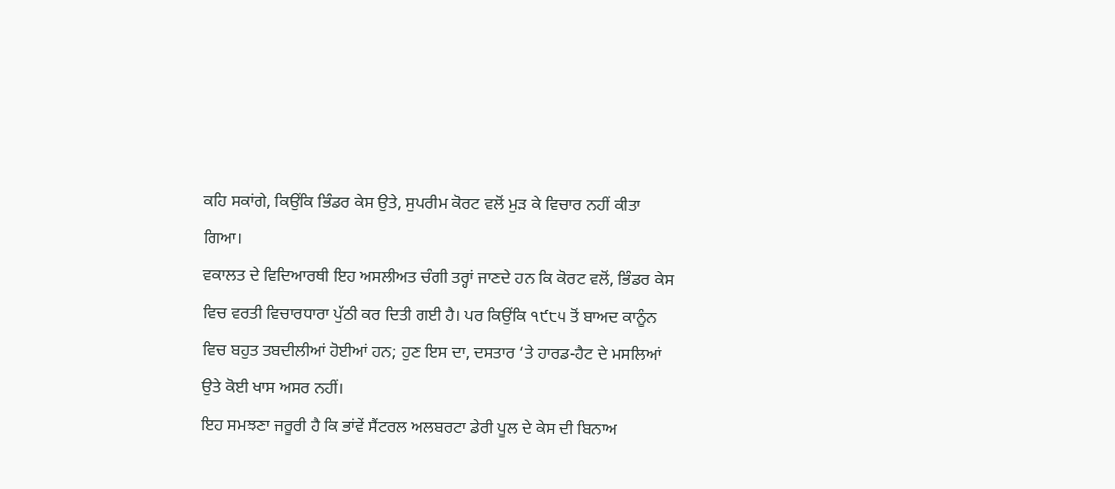ਕਹਿ ਸਕਾਂਗੇ, ਕਿਉਂਕਿ ਭਿੰਡਰ ਕੇਸ ਉਤੇ, ਸੁਪਰੀਮ ਕੋਰਟ ਵਲੋਂ ਮੁੜ ਕੇ ਵਿਚਾਰ ਨਹੀਂ ਕੀਤਾ ਗਿਆ।
ਵਕਾਲਤ ਦੇ ਵਿਦਿਆਰਥੀ ਇਹ ਅਸਲੀਅਤ ਚੰਗੀ ਤਰ੍ਹਾਂ ਜਾਣਦੇ ਹਨ ਕਿ ਕੋਰਟ ਵਲੋਂ, ਭਿੰਡਰ ਕੇਸ ਵਿਚ ਵਰਤੀ ਵਿਚਾਰਧਾਰਾ ਪੁੱਠੀ ਕਰ ਦਿਤੀ ਗਈ ਹੈ। ਪਰ ਕਿਉਂਕਿ ੧੯੮੫ ਤੋਂ ਬਾਅਦ ਕਾਨੂੰਨ ਵਿਚ ਬਹੁਤ ਤਬਦੀਲੀਆਂ ਹੋਈਆਂ ਹਨ; ਹੁਣ ਇਸ ਦਾ, ਦਸਤਾਰ ‘ਤੇ ਹਾਰਡ-ਹੈਟ ਦੇ ਮਸਲਿਆਂ ਉਤੇ ਕੋਈ ਖਾਸ ਅਸਰ ਨਹੀਂ।
ਇਹ ਸਮਝਣਾ ਜਰੂਰੀ ਹੈ ਕਿ ਭਾਂਵੇਂ ਸੈਂਟਰਲ ਅਲਬਰਟਾ ਡੇਰੀ ਪੂਲ ਦੇ ਕੇਸ ਦੀ ਬਿਨਾਅ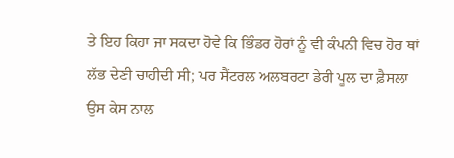ਤੇ ਇਹ ਕਿਹਾ ਜਾ ਸਕਦਾ ਹੋਵੇ ਕਿ ਭਿੰਡਰ ਹੋਰਾਂ ਨੂੰ ਵੀ ਕੰਪਨੀ ਵਿਚ ਹੋਰ ਥਾਂ ਲੱਭ ਦੇਣੀ ਚਾਹੀਦੀ ਸੀ; ਪਰ ਸੈਂਟਰਲ ਅਲਬਰਟਾ ਡੇਰੀ ਪੂਲ ਦਾ ਫ਼ੈਸਲਾ ਉਸ ਕੇਸ ਨਾਲ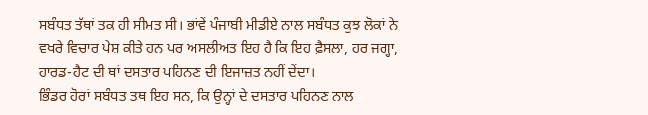ਸਬੰਧਤ ਤੱਥਾਂ ਤਕ ਹੀ ਸੀਮਤ ਸੀ। ਭਾਂਵੇਂ ਪੰਜਾਬੀ ਮੀਡੀਏ ਨਾਲ ਸਬੰਧਤ ਕੁਝ ਲੋਕਾਂ ਨੇ ਵਖਰੇ ਵਿਚਾਰ ਪੇਸ਼ ਕੀਤੇ ਹਨ ਪਰ ਅਸਲੀਅਤ ਇਹ ਹੈ ਕਿ ਇਹ ਫ਼ੈਸਲਾ, ਹਰ ਜਗ੍ਹਾ, ਹਾਰਡ-ਹੈਟ ਦੀ ਥਾਂ ਦਸਤਾਰ ਪਹਿਨਣ ਦੀ ਇਜਾਜ਼ਤ ਨਹੀਂ ਦੇਂਦਾ।
ਭਿੰਡਰ ਹੋਰਾਂ ਸਬੰਧਤ ਤਥ ਇਹ ਸਨ, ਕਿ ਉਨ੍ਹਾਂ ਦੇ ਦਸਤਾਰ ਪਹਿਨਣ ਨਾਲ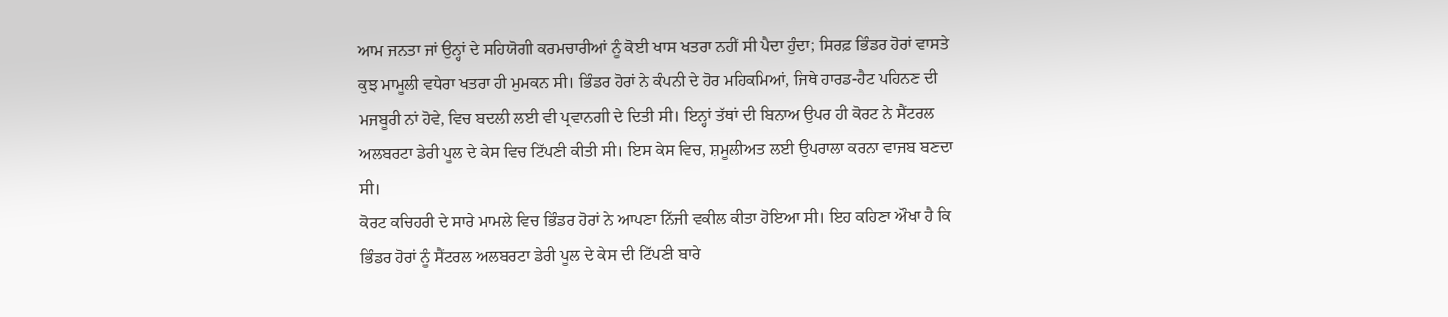ਆਮ ਜਨਤਾ ਜਾਂ ਉਨ੍ਹਾਂ ਦੇ ਸਹਿਯੋਗੀ ਕਰਮਚਾਰੀਆਂ ਨੂੰ ਕੋਈ ਖਾਸ ਖਤਰਾ ਨਹੀਂ ਸੀ ਪੈਦਾ ਹੁੰਦਾ; ਸਿਰਫ਼ ਭਿੰਡਰ ਹੋਰਾਂ ਵਾਸਤੇ ਕੁਝ ਮਾਮੂਲੀ ਵਧੇਰਾ ਖਤਰਾ ਹੀ ਮੁਮਕਨ ਸੀ। ਭਿੰਡਰ ਹੋਰਾਂ ਨੇ ਕੰਪਨੀ ਦੇ ਹੋਰ ਮਹਿਕਮਿਆਂ, ਜਿਥੇ ਹਾਰਡ-ਹੈਟ ਪਹਿਨਣ ਦੀ ਮਜਬੂਰੀ ਨਾਂ ਹੋਵੇ, ਵਿਚ ਬਦਲੀ ਲਈ ਵੀ ਪ੍ਰਵਾਨਗੀ ਦੇ ਦਿਤੀ ਸੀ। ਇਨ੍ਹਾਂ ਤੱਥਾਂ ਦੀ ਬਿਨਾਅ ਉਪਰ ਹੀ ਕੋਰਟ ਨੇ ਸੈਂਟਰਲ ਅਲਬਰਟਾ ਡੇਰੀ ਪੂਲ ਦੇ ਕੇਸ ਵਿਚ ਟਿੱਪਣੀ ਕੀਤੀ ਸੀ। ਇਸ ਕੇਸ ਵਿਚ, ਸ਼ਮੂਲੀਅਤ ਲਈ ਉਪਰਾਲਾ ਕਰਨਾ ਵਾਜਬ ਬਣਦਾ ਸੀ।
ਕੋਰਟ ਕਚਿਹਰੀ ਦੇ ਸਾਰੇ ਮਾਮਲੇ ਵਿਚ ਭਿੰਡਰ ਹੋਰਾਂ ਨੇ ਆਪਣਾ ਨਿੱਜੀ ਵਕੀਲ ਕੀਤਾ ਹੋਇਆ ਸੀ। ਇਹ ਕਹਿਣਾ ਔਖਾ ਹੈ ਕਿ ਭਿੰਡਰ ਹੋਰਾਂ ਨੂੰ ਸੈਂਟਰਲ ਅਲਬਰਟਾ ਡੇਰੀ ਪੂਲ ਦੇ ਕੇਸ ਦੀ ਟਿੱਪਣੀ ਬਾਰੇ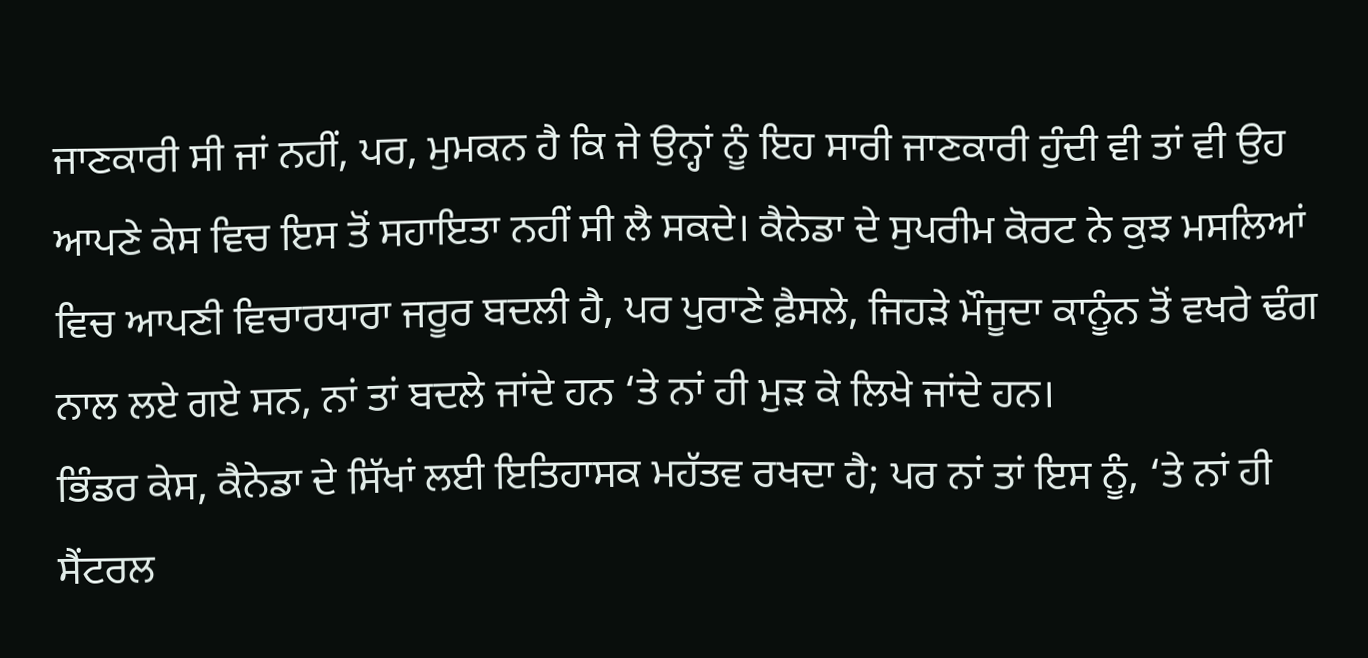ਜਾਣਕਾਰੀ ਸੀ ਜਾਂ ਨਹੀਂ, ਪਰ, ਮੁਮਕਨ ਹੈ ਕਿ ਜੇ ਉਨ੍ਹਾਂ ਨੂੰ ਇਹ ਸਾਰੀ ਜਾਣਕਾਰੀ ਹੁੰਦੀ ਵੀ ਤਾਂ ਵੀ ਉਹ ਆਪਣੇ ਕੇਸ ਵਿਚ ਇਸ ਤੋਂ ਸਹਾਇਤਾ ਨਹੀਂ ਸੀ ਲੈ ਸਕਦੇ। ਕੈਨੇਡਾ ਦੇ ਸੁਪਰੀਮ ਕੋਰਟ ਨੇ ਕੁਝ ਮਸਲਿਆਂ ਵਿਚ ਆਪਣੀ ਵਿਚਾਰਧਾਰਾ ਜਰੂਰ ਬਦਲੀ ਹੈ, ਪਰ ਪੁਰਾਣੇ ਫ਼ੈਸਲੇ, ਜਿਹੜੇ ਮੌਜੂਦਾ ਕਾਨੂੰਨ ਤੋਂ ਵਖਰੇ ਢੰਗ ਨਾਲ ਲਏ ਗਏ ਸਨ, ਨਾਂ ਤਾਂ ਬਦਲੇ ਜਾਂਦੇ ਹਨ ‘ਤੇ ਨਾਂ ਹੀ ਮੁੜ ਕੇ ਲਿਖੇ ਜਾਂਦੇ ਹਨ।
ਭਿੰਡਰ ਕੇਸ, ਕੈਨੇਡਾ ਦੇ ਸਿੱਖਾਂ ਲਈ ਇਤਿਹਾਸਕ ਮਹੱਤਵ ਰਖਦਾ ਹੈ; ਪਰ ਨਾਂ ਤਾਂ ਇਸ ਨੂੰ, ‘ਤੇ ਨਾਂ ਹੀ ਸੈਂਟਰਲ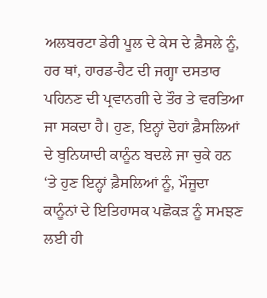ਅਲਬਰਟਾ ਡੇਰੀ ਪੂਲ ਦੇ ਕੇਸ ਦੇ ਫ਼ੈਸਲੇ ਨੂੰ, ਹਰ ਥਾਂ, ਹਾਰਡ-ਹੈਟ ਦੀ ਜਗ੍ਹਾ ਦਸਤਾਰ ਪਹਿਨਣ ਦੀ ਪ੍ਰਵਾਨਗੀ ਦੇ ਤੌਰ ਤੇ ਵਰਤਿਆ ਜਾ ਸਕਦਾ ਹੈ। ਹੁਣ, ਇਨ੍ਹਾਂ ਦੋਹਾਂ ਫ਼ੈਸਲਿਆਂ ਦੇ ਬੁਨਿਯਾਦੀ ਕਾਨੂੰਨ ਬਦਲੇ ਜਾ ਚੁਕੇ ਹਨ ‘ਤੇ ਹੁਣ ਇਨ੍ਹਾਂ ਫ਼ੈਸਲਿਆਂ ਨੂੰ, ਮੌਜੂਦਾ ਕਾਨੂੰਨਾਂ ਦੇ ਇਤਿਹਾਸਕ ਪਛੋਕੜ ਨੂੰ ਸਮਝਣ ਲਈ ਹੀ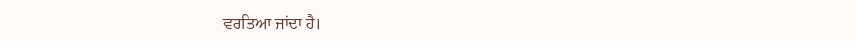ਵਰਤਿਆ ਜਾਂਦਾ ਹੈ।